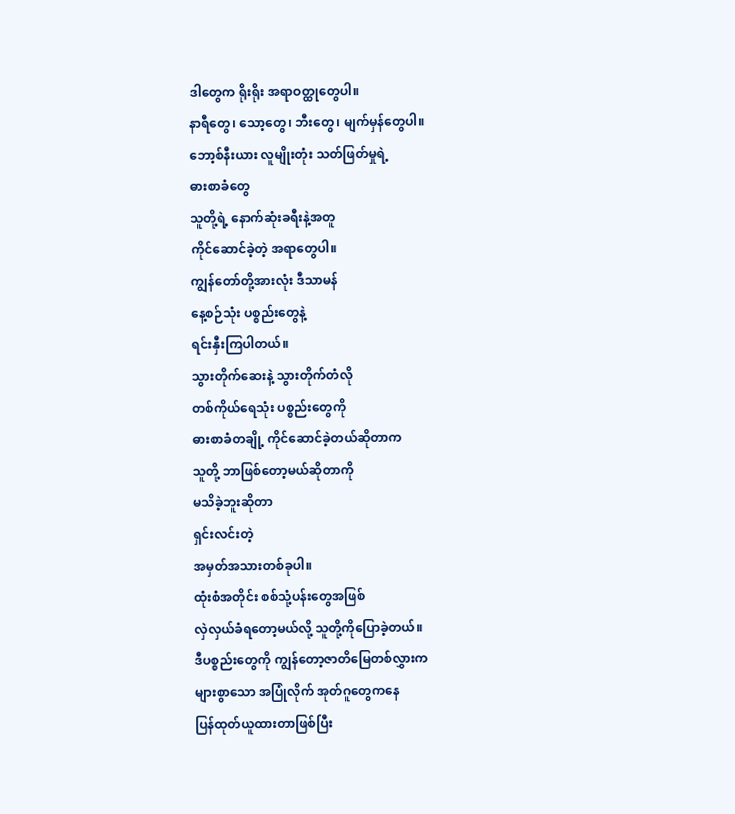ဒါတွေက ရိုးရိုး အရာဝတ္ထုတွေပါ။
နာရီတွေ၊ သော့တွေ၊ ဘီးတွေ၊ မျက်မှန်တွေပါ။
ဘော့စ်နီးယား လူမျိုးတုံး သတ်ဖြတ်မှုရဲ့
ဓားစာခံတွေ
သူတို့ရဲ့ နောက်ဆုံးခရီးနဲ့အတူ
ကိုင်ဆောင်ခဲ့တဲ့ အရာတွေပါ။
ကျွန်တော်တို့အားလုံး ဒီသာမန်
နေ့စဉ်သုံး ပစ္စည်းတွေနဲ့
ရင်းနှီးကြပါတယ်။
သွားတိုက်ဆေးနဲ့ သွားတိုက်တံလို
တစ်ကိုယ်ရေသုံး ပစ္စည်းတွေကို
ဓားစာခံတချို့ ကိုင်ဆောင်ခဲ့တယ်ဆိုတာက
သူတို့ ဘာဖြစ်တော့မယ်ဆိုတာကို
မသိခဲ့ဘူးဆိုတာ
ရှင်းလင်းတဲ့
အမှတ်အသားတစ်ခုပါ။
ထုံးစံအတိုင်း စစ်သုံ့ပန်းတွေအဖြစ်
လှဲလှယ်ခံရတော့မယ်လို့ သူတို့ကိုပြောခဲ့တယ်။
ဒီပစ္စည်းတွေကို ကျွန်တော့ဇာတိမြေတစ်လွှားက
များစွာသော အပြုံလိုက် အုတ်ဂူတွေကနေ
ပြန်ထုတ်ယူထားတာဖြစ်ပြီး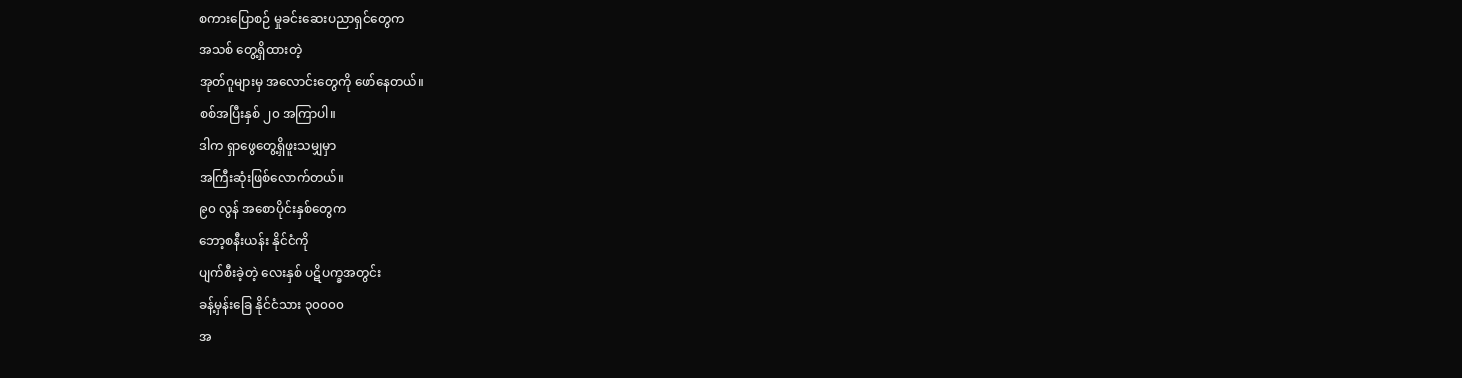စကားပြောစဉ် မှုခင်းဆေးပညာရှင်တွေက
အသစ် တွေ့ရှိထားတဲ့
အုတ်ဂူများမှ အလောင်းတွေကို ဖော်နေတယ်။
စစ်အပြီးနှစ် ၂၀ အကြာပါ။
ဒါက ရှာဖွေတွေ့ရှိဖူးသမျှမှာ
အကြီးဆုံးဖြစ်လောက်တယ်။
၉၀ လွန် အစောပိုင်းနှစ်တွေက
ဘော့စနီးယန်း နိုင်ငံကို
ပျက်စီးခဲ့တဲ့ လေးနှစ် ပဋိပက္ခအတွင်း
ခန့်မှန်းခြေ နိုင်ငံသား ၃၀၀၀၀
အ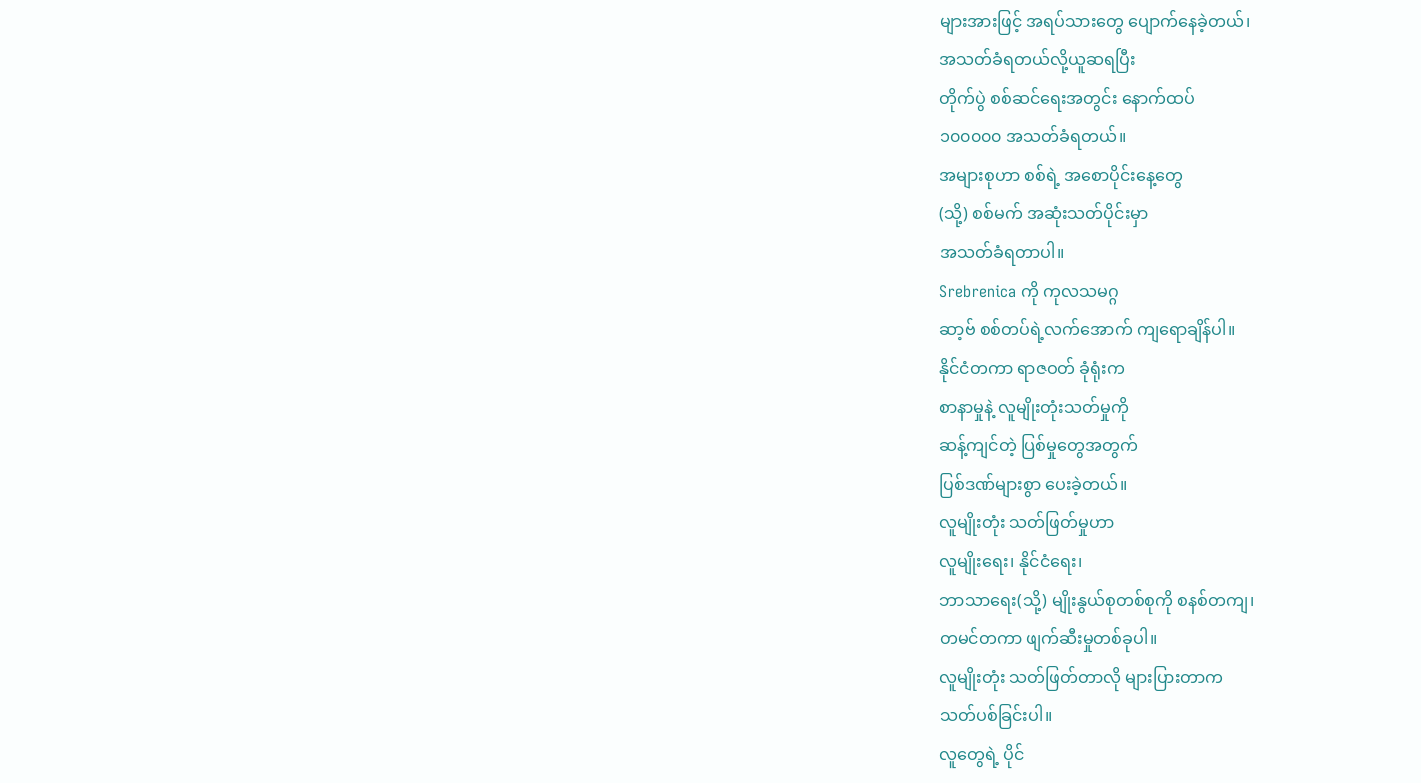များအားဖြင့် အရပ်သားတွေ ပျောက်နေခဲ့တယ်၊
အသတ်ခံရတယ်လို့ယူဆရပြီး
တိုက်ပွဲ စစ်ဆင်ရေးအတွင်း နောက်ထပ်
၁၀၀၀၀၀ အသတ်ခံရတယ်။
အများစုဟာ စစ်ရဲ့ အစောပိုင်းနေ့တွေ
(သို့) စစ်မက် အဆုံးသတ်ပိုင်းမှာ
အသတ်ခံရတာပါ။
Srebrenica ကို ကုလသမဂ္ဂ
ဆာ့ဗ် စစ်တပ်ရဲ့လက်အောက် ကျရောချိန်ပါ။
နိုင်ငံတကာ ရာဇဝတ် ခုံရုံးက
စာနာမှုနဲ့ လူမျိုးတုံးသတ်မှုကို
ဆန့်ကျင်တဲ့ ပြစ်မှုတွေအတွက်
ပြစ်ဒဏ်များစွာ ပေးခဲ့တယ်။
လူမျိုးတုံး သတ်ဖြတ်မှုဟာ
လူမျိုးရေး၊ နိုင်ငံရေး၊
ဘာသာရေး(သို့) မျိုးနွယ်စုတစ်စုကို စနစ်တကျ၊
တမင်တကာ ဖျက်ဆီးမှုတစ်ခုပါ။
လူမျိုးတုံး သတ်ဖြတ်တာလို များပြားတာက
သတ်ပစ်ခြင်းပါ။
လူတွေရဲ့ ပိုင်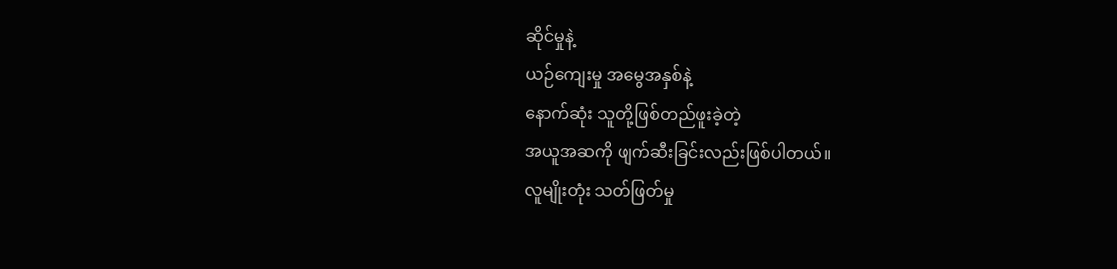ဆိုင်မှုနဲ့
ယဉ်ကျေးမှု အမွေအနှစ်နဲ့
နောက်ဆုံး သူတို့ဖြစ်တည်ဖူးခဲ့တဲ့
အယူအဆကို ဖျက်ဆီးခြင်းလည်းဖြစ်ပါတယ်။
လူမျိုးတုံး သတ်ဖြတ်မှု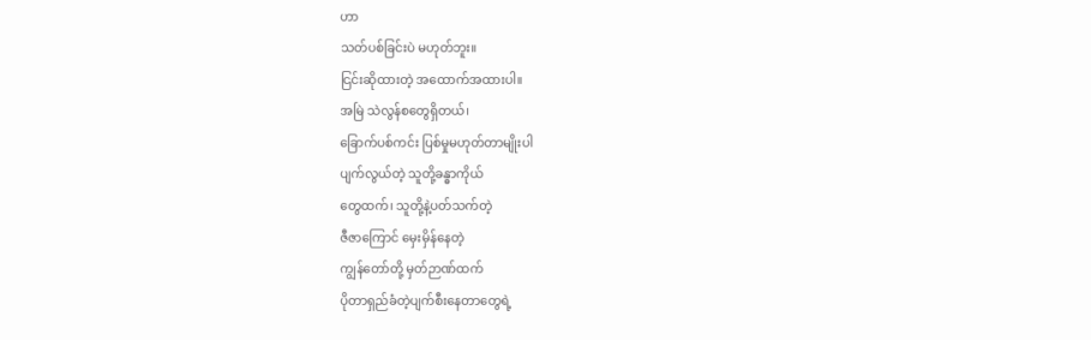ဟာ
သတ်ပစ်ခြင်းပဲ မဟုတ်ဘူး။
ငြင်းဆိုထားတဲ့ အထောက်အထားပါ။
အမြဲ သဲလွန်စတွေရှိတယ်၊
ခြောက်ပစ်ကင်း ပြစ်မှုမဟုတ်တာမျိုးပါ
ပျက်လွယ်တဲ့ သူတို့ခန္ဓာကိုယ်
တွေထက်၊ သူတို့နဲ့ပတ်သက်တဲ့
ဇီဇာကြောင် မှေးမှိန်နေတဲ့
ကျွန်တော်တို့ မှတ်ဉာဏ်ထက်
ပိုတာရှည်ခံတဲ့ပျက်စီးနေတာတွေရဲ့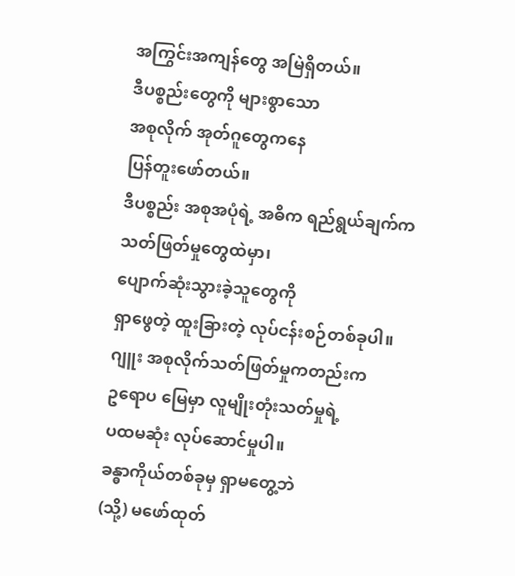အကြွင်းအကျန်တွေ အမြဲရှိတယ်။
ဒီပစ္စည်းတွေကို များစွာသော
အစုလိုက် အုတ်ဂူတွေကနေ
ပြန်တူးဖော်တယ်။
ဒီပစ္စည်း အစုအပုံရဲ့ အဓိက ရည်ရွယ်ချက်က
သတ်ဖြတ်မှုတွေထဲမှာ၊
ပျောက်ဆုံးသွားခဲ့သူတွေကို
ရှာဖွေတဲ့ ထူးခြားတဲ့ လုပ်ငန်းစဉ်တစ်ခုပါ။
ဂျူး အစုလိုက်သတ်ဖြတ်မှုကတည်းက
ဥရောပ မြေမှာ လူမျိုးတုံးသတ်မှုရဲ့
ပထမဆုံး လုပ်ဆောင်မှုပါ။
ခန္ဓာကိုယ်တစ်ခုမှ ရှာမတွေ့ဘဲ
(သို့) မဖော်ထုတ်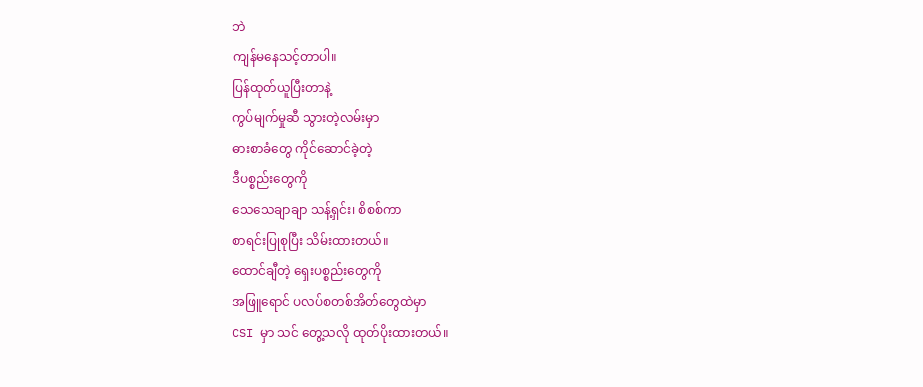ဘဲ
ကျန်မနေသင့်တာပါ။
ပြန်ထုတ်ယူပြီးတာနဲ့
ကွပ်မျက်မှုဆီ သွားတဲ့လမ်းမှာ
ဓားစာခံတွေ ကိုင်ဆောင်ခဲ့တဲ့
ဒီပစ္စည်းတွေကို
သေသေချာချာ သန့်ရှင်း၊ စိစစ်ကာ
စာရင်းပြုစုပြီး သိမ်းထားတယ်။
ထောင်ချီတဲ့ ရှေးပစ္စည်းတွေကို
အဖြူရောင် ပလပ်စတစ်အိတ်တွေထဲမှာ
CSI မှာ သင် တွေ့သလို ထုတ်ပိုးထားတယ်။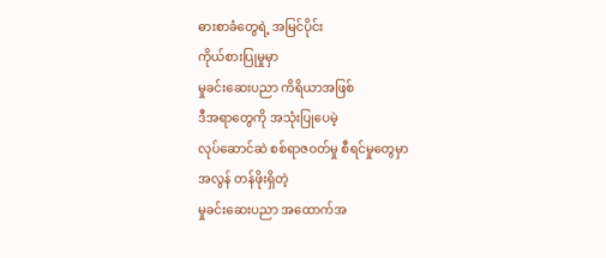ဓားစာခံတွေရဲ့ အမြင်ပိုင်း
ကိုယ်စားပြုမှုမှာ
မှုခင်းဆေးပညာ ကိရိယာအဖြစ်
ဒီအရာတွေကို အသုံးပြုပေမဲ့
လုပ်ဆောင်ဆဲ စစ်ရာဇဝတ်မှု စီရင်မှုတွေမှာ
အလွန် တန်ဖိုးရှိတဲ့
မှုခင်းဆေးပညာ အထောက်အ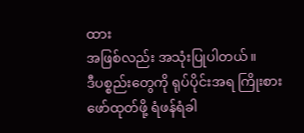ထား
အဖြစ်လည်း အသုံးပြုပါတယ်။
ဒီပစ္စည်းတွေကို ရုပ်ပိုင်းအရ ကြိုးစား
ဖော်ထုတ်ဖို့ ရံဖန်ရံခါ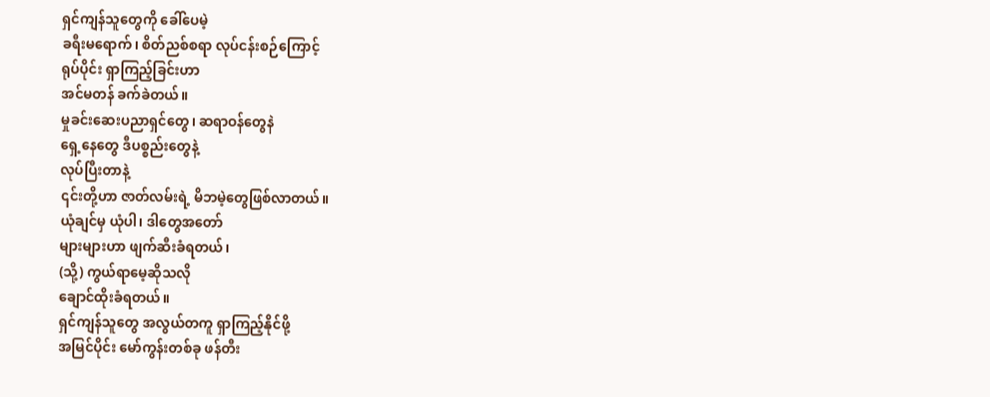ရှင်ကျန်သူတွေကို ခေါ်ပေမဲ့
ခရီးမရောက်၊ စိတ်ညစ်စရာ လုပ်ငန်းစဉ်ကြောင့်
ရုပ်ပိုင်း ရှာကြည့်ခြင်းဟာ
အင်မတန် ခက်ခဲတယ်။
မှုခင်းဆေးပညာရှင်တွေ၊ ဆရာဝန်တွေနဲ
ရှေ့နေတွေ ဒီပစ္စည်းတွေနဲ့
လုပ်ပြီးတာနဲ့
၎င်းတို့ဟာ ဇာတ်လမ်းရဲ့ မိဘမဲ့တွေဖြစ်လာတယ်။
ယုံချင်မှ ယုံပါ၊ ဒါတွေအတော်
များများဟာ ဖျက်ဆီးခံရတယ်၊
(သို့) ကွယ်ရာမေ့ဆိုသလို
ချောင်ထိုးခံရတယ်။
ရှင်ကျန်သူတွေ အလွယ်တကူ ရှာကြည့်နိုင်ဖို့
အမြင်ပိုင်း မော်ကွန်းတစ်ခု ဖန်တီး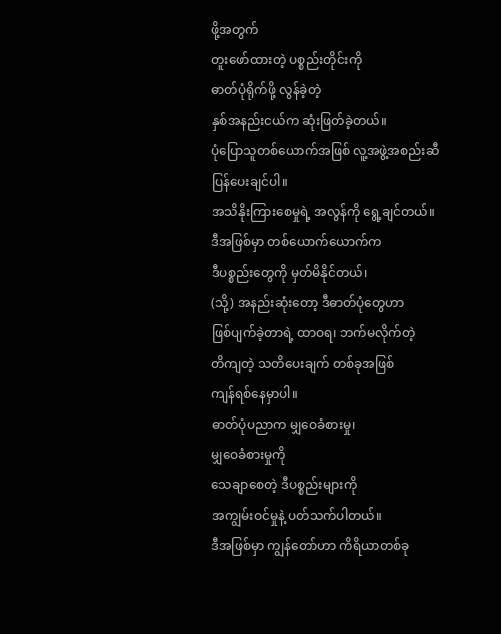ဖို့အတွက်
တူးဖော်ထားတဲ့ ပစ္စည်းတိုင်းကို
ဓာတ်ပုံရိုက်ဖို့ လွန်ခဲ့တဲ့
နှစ်အနည်းငယ်က ဆုံးဖြတ်ခဲ့တယ်။
ပုံပြောသူတစ်ယောက်အဖြစ် လူ့အဖွဲ့အစည်းဆီ
ပြန်ပေးချင်ပါ။
အသိနိုးကြားစေမှုရဲ့ အလွန်ကို ရွေ့ချင်တယ်။
ဒီအဖြစ်မှာ တစ်ယောက်ယောက်က
ဒီပစ္စည်းတွေကို မှတ်မိနိုင်တယ်၊
(သို့) အနည်းဆုံးတော့ ဒီဓာတ်ပုံတွေဟာ
ဖြစ်ပျက်ခဲ့တာရဲ့ ထာဝရ၊ ဘက်မလိုက်တဲ့
တိကျတဲ့ သတိပေးချက် တစ်ခုအဖြစ်
ကျန်ရစ်နေမှာပါ။
ဓာတ်ပုံပညာက မျှဝေခံစားမှု၊
မျှဝေခံစားမှုကို
သေချာစေတဲ့ ဒီပစ္စည်းများကို
အကျွမ်းဝင်မှုနဲ့ ပတ်သက်ပါတယ်။
ဒီအဖြစ်မှာ ကျွန်တော်ဟာ ကိရိယာတစ်ခု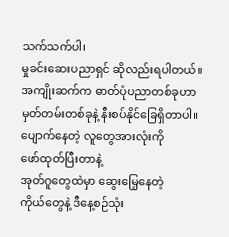သက်သက်ပါ၊
မှုခင်းဆေးပညာရှင် ဆိုလည်းရပါတယ်။
အကျိုးဆက်က ဓာတ်ပုံပညာတစ်ခုဟာ
မှတ်တမ်းတစ်ခုနဲ့ နီးစပ်နိုင်ခြေရှိတာပါ။
ပျောက်နေတဲ့ လူတွေအားလုံးကို
ဖော်ထုတ်ပြီးတာနဲ့
အုတ်ဂူတွေထဲမှာ ဆွေးမြေ့နေတဲ့
ကိုယ်တွေနဲ့ ဒီနေ့စဉ်သုံး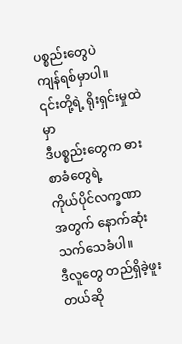ပစ္စည်းတွေပဲ
ကျန်ရစ်မှာပါ။
၎င်းတို့ရဲ့ ရိုးရှင်းမှုထဲမှာ
ဒီပစ္စည်းတွေက ဓားစာခံတွေရဲ့
ကိုယ်ပိုင်လက္ခဏာ
အတွက် နောက်ဆုံး သက်သေခံပါ။
ဒီလူတွေ တည်ရှိခဲ့ဖူးတယ်ဆို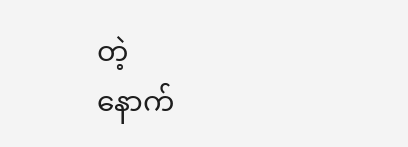တဲ့
နောက်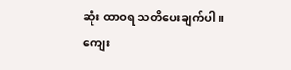ဆုံး ထာဝရ သတိပေးချက်ပါ။
ကျေး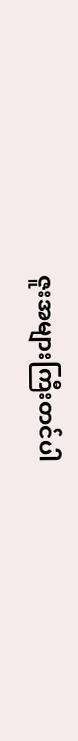ဇူးအများကြီးတင်ပါ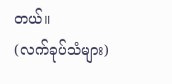တယ်။
(လက်ခုပ်သံများ)